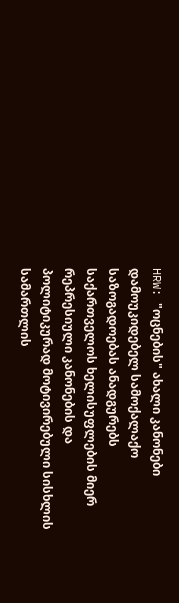HRW: "ოცნების" ახალი კანონები დამოუკიდებელ სამოქალაქო საზოგადოებას ანადგურებს
საქართველოს ხელისუფლების მიერ რეპრესიული კანონების და პოლიტიკურად მოტივირებული სისხლის სამართლის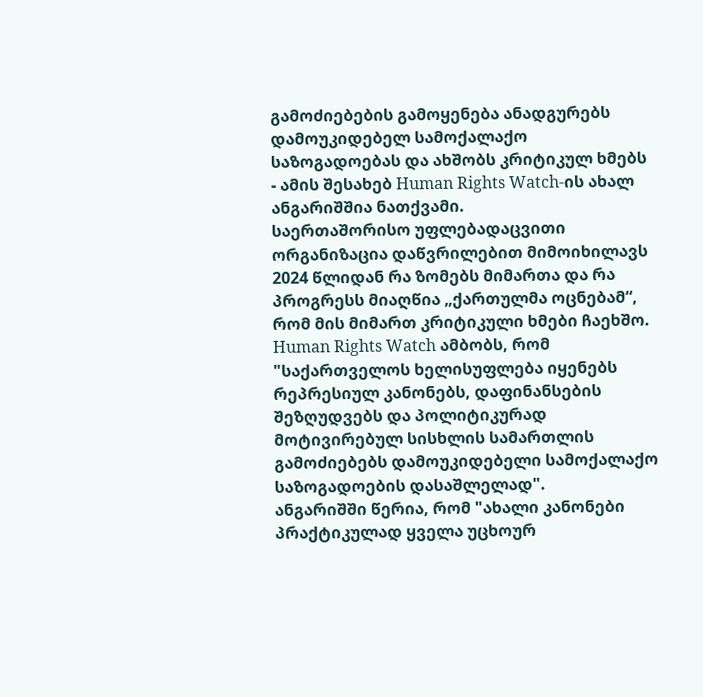გამოძიებების გამოყენება ანადგურებს დამოუკიდებელ სამოქალაქო საზოგადოებას და ახშობს კრიტიკულ ხმებს - ამის შესახებ Human Rights Watch-ის ახალ ანგარიშშია ნათქვამი.
საერთაშორისო უფლებადაცვითი ორგანიზაცია დაწვრილებით მიმოიხილავს 2024 წლიდან რა ზომებს მიმართა და რა პროგრესს მიაღწია „ქართულმა ოცნებამ“, რომ მის მიმართ კრიტიკული ხმები ჩაეხშო.
Human Rights Watch ამბობს, რომ "საქართველოს ხელისუფლება იყენებს რეპრესიულ კანონებს, დაფინანსების შეზღუდვებს და პოლიტიკურად მოტივირებულ სისხლის სამართლის გამოძიებებს დამოუკიდებელი სამოქალაქო საზოგადოების დასაშლელად".
ანგარიშში წერია, რომ "ახალი კანონები პრაქტიკულად ყველა უცხოურ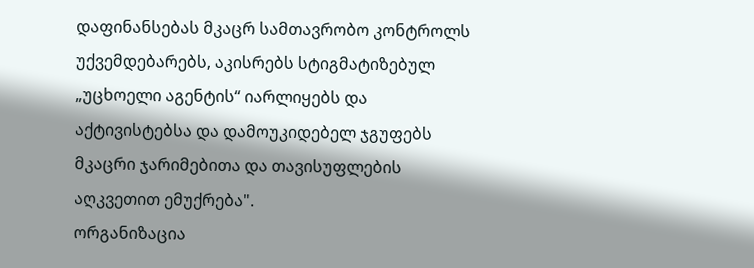დაფინანსებას მკაცრ სამთავრობო კონტროლს უქვემდებარებს, აკისრებს სტიგმატიზებულ „უცხოელი აგენტის“ იარლიყებს და აქტივისტებსა და დამოუკიდებელ ჯგუფებს მკაცრი ჯარიმებითა და თავისუფლების აღკვეთით ემუქრება".
ორგანიზაცია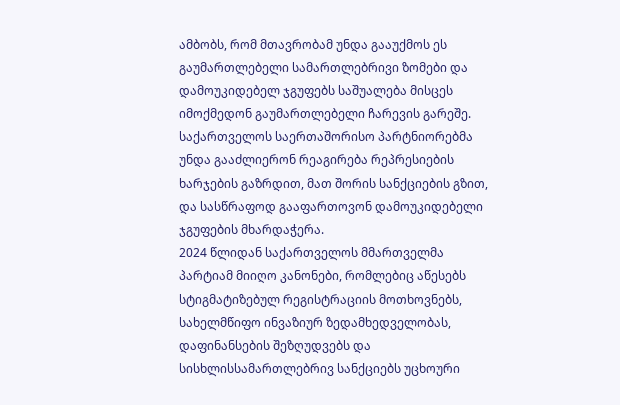ამბობს, რომ მთავრობამ უნდა გააუქმოს ეს გაუმართლებელი სამართლებრივი ზომები და დამოუკიდებელ ჯგუფებს საშუალება მისცეს იმოქმედონ გაუმართლებელი ჩარევის გარეშე. საქართველოს საერთაშორისო პარტნიორებმა უნდა გააძლიერონ რეაგირება რეპრესიების ხარჯების გაზრდით, მათ შორის სანქციების გზით, და სასწრაფოდ გააფართოვონ დამოუკიდებელი ჯგუფების მხარდაჭერა.
2024 წლიდან საქართველოს მმართველმა პარტიამ მიიღო კანონები, რომლებიც აწესებს სტიგმატიზებულ რეგისტრაციის მოთხოვნებს, სახელმწიფო ინვაზიურ ზედამხედველობას, დაფინანსების შეზღუდვებს და სისხლისსამართლებრივ სანქციებს უცხოური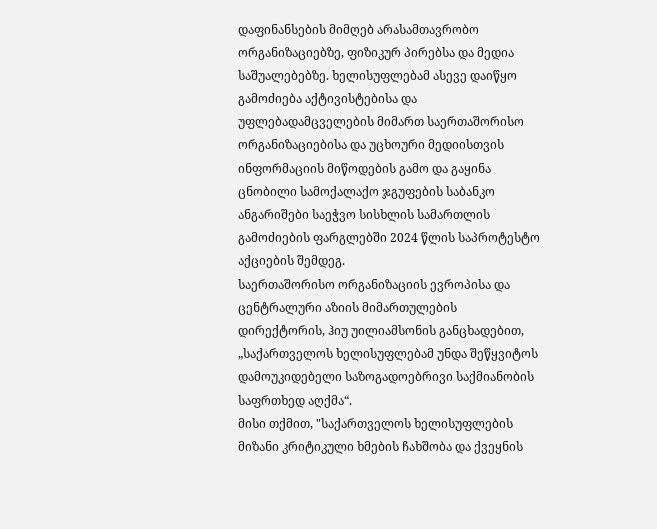დაფინანსების მიმღებ არასამთავრობო ორგანიზაციებზე, ფიზიკურ პირებსა და მედია საშუალებებზე. ხელისუფლებამ ასევე დაიწყო გამოძიება აქტივისტებისა და უფლებადამცველების მიმართ საერთაშორისო ორგანიზაციებისა და უცხოური მედიისთვის ინფორმაციის მიწოდების გამო და გაყინა ცნობილი სამოქალაქო ჯგუფების საბანკო ანგარიშები საეჭვო სისხლის სამართლის გამოძიების ფარგლებში 2024 წლის საპროტესტო აქციების შემდეგ.
საერთაშორისო ორგანიზაციის ევროპისა და ცენტრალური აზიის მიმართულების დირექტორის, ჰიუ უილიამსონის განცხადებით, „საქართველოს ხელისუფლებამ უნდა შეწყვიტოს დამოუკიდებელი საზოგადოებრივი საქმიანობის საფრთხედ აღქმა“.
მისი თქმით, "საქართველოს ხელისუფლების მიზანი კრიტიკული ხმების ჩახშობა და ქვეყნის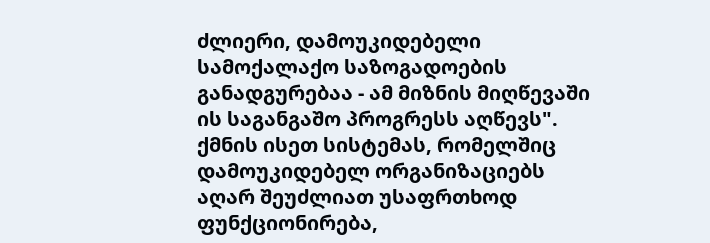ძლიერი, დამოუკიდებელი სამოქალაქო საზოგადოების განადგურებაა - ამ მიზნის მიღწევაში ის საგანგაშო პროგრესს აღწევს".
ქმნის ისეთ სისტემას, რომელშიც დამოუკიდებელ ორგანიზაციებს აღარ შეუძლიათ უსაფრთხოდ ფუნქციონირება,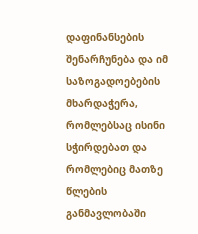დაფინანსების შენარჩუნება და იმ საზოგადოებების მხარდაჭერა, რომლებსაც ისინი სჭირდებათ და რომლებიც მათზე წლების განმავლობაში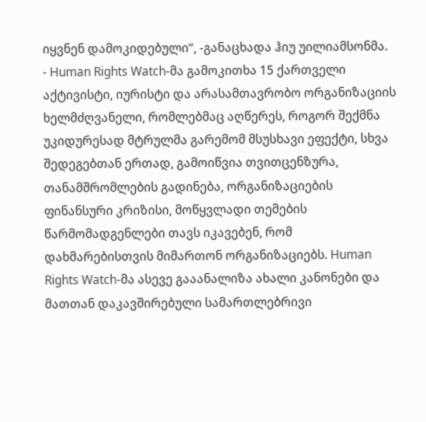იყვნენ დამოკიდებული“, -განაცხადა ჰიუ უილიამსონმა.
- Human Rights Watch-მა გამოკითხა 15 ქართველი აქტივისტი, იურისტი და არასამთავრობო ორგანიზაციის ხელმძღვანელი, რომლებმაც აღწერეს, როგორ შექმნა უკიდურესად მტრულმა გარემომ მსუსხავი ეფექტი, სხვა შედეგებთან ერთად, გამოიწვია თვითცენზურა, თანამშრომლების გადინება, ორგანიზაციების ფინანსური კრიზისი, მოწყვლადი თემების წარმომადგენლები თავს იკავებენ, რომ დახმარებისთვის მიმართონ ორგანიზაციებს. Human Rights Watch-მა ასევე გააანალიზა ახალი კანონები და მათთან დაკავშირებული სამართლებრივი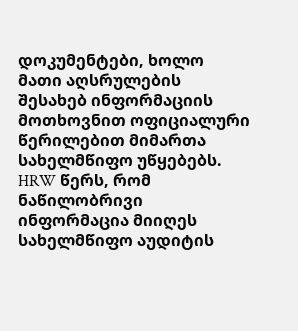დოკუმენტები, ხოლო მათი აღსრულების შესახებ ინფორმაციის მოთხოვნით ოფიციალური წერილებით მიმართა სახელმწიფო უწყებებს. HRW წერს, რომ ნაწილობრივი ინფორმაცია მიიღეს სახელმწიფო აუდიტის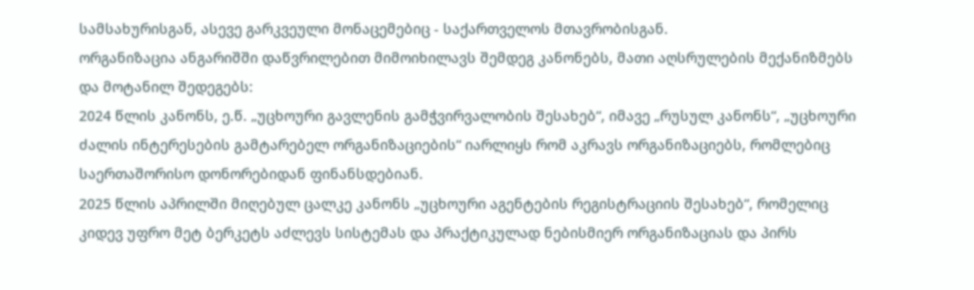სამსახურისგან, ასევე გარკვეული მონაცემებიც - საქართველოს მთავრობისგან.
ორგანიზაცია ანგარიშში დაწვრილებით მიმოიხილავს შემდეგ კანონებს, მათი აღსრულების მექანიზმებს და მოტანილ შედეგებს:
2024 წლის კანონს, ე.წ. „უცხოური გავლენის გამჭვირვალობის შესახებ“, იმავე „რუსულ კანონს“, „უცხოური ძალის ინტერესების გამტარებელ ორგანიზაციების“ იარლიყს რომ აკრავს ორგანიზაციებს, რომლებიც საერთაშორისო დონორებიდან ფინანსდებიან.
2025 წლის აპრილში მიღებულ ცალკე კანონს „უცხოური აგენტების რეგისტრაციის შესახებ“, რომელიც კიდევ უფრო მეტ ბერკეტს აძლევს სისტემას და პრაქტიკულად ნებისმიერ ორგანიზაციას და პირს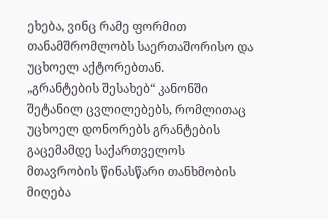ეხება, ვინც რამე ფორმით თანამშრომლობს საერთაშორისო და უცხოელ აქტორებთან.
„გრანტების შესახებ“ კანონში შეტანილ ცვლილებებს, რომლითაც უცხოელ დონორებს გრანტების გაცემამდე საქართველოს მთავრობის წინასწარი თანხმობის მიღება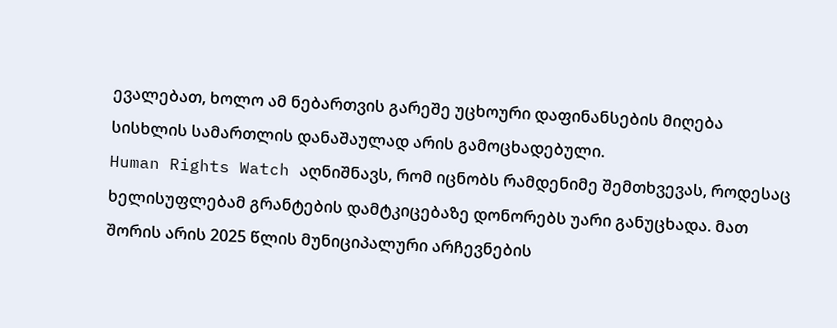ევალებათ, ხოლო ამ ნებართვის გარეშე უცხოური დაფინანსების მიღება სისხლის სამართლის დანაშაულად არის გამოცხადებული.
Human Rights Watch აღნიშნავს, რომ იცნობს რამდენიმე შემთხვევას, როდესაც ხელისუფლებამ გრანტების დამტკიცებაზე დონორებს უარი განუცხადა. მათ შორის არის 2025 წლის მუნიციპალური არჩევნების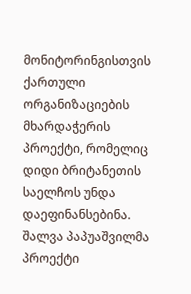მონიტორინგისთვის ქართული ორგანიზაციების მხარდაჭერის პროექტი, რომელიც დიდი ბრიტანეთის საელჩოს უნდა დაეფინანსებინა. შალვა პაპუაშვილმა პროექტი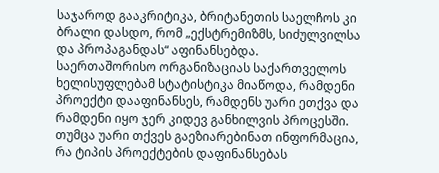საჯაროდ გააკრიტიკა, ბრიტანეთის საელჩოს კი ბრალი დასდო, რომ „ექსტრემიზმს, სიძულვილსა და პროპაგანდას“ აფინანსებდა. საერთაშორისო ორგანიზაციას საქართველოს ხელისუფლებამ სტატისტიკა მიაწოდა, რამდენი პროექტი დააფინანსეს, რამდენს უარი ეთქვა და რამდენი იყო ჯერ კიდევ განხილვის პროცესში. თუმცა უარი თქვეს გაეზიარებინათ ინფორმაცია, რა ტიპის პროექტების დაფინანსებას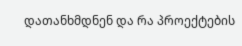დათანხმდნენ და რა პროექტების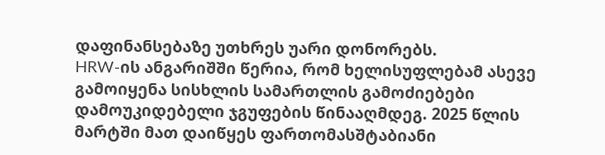დაფინანსებაზე უთხრეს უარი დონორებს.
HRW-ის ანგარიშში წერია, რომ ხელისუფლებამ ასევე გამოიყენა სისხლის სამართლის გამოძიებები დამოუკიდებელი ჯგუფების წინააღმდეგ. 2025 წლის მარტში მათ დაიწყეს ფართომასშტაბიანი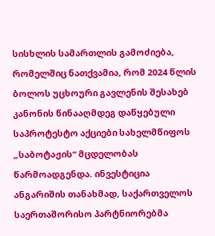სისხლის სამართლის გამოძიება, რომელშიც ნათქვამია, რომ 2024 წლის ბოლოს უცხოური გავლენის შესახებ კანონის წინააღმდეგ დაწყებული საპროტესტო აქციები სახელმწიფოს „საბოტაჟის“ მცდელობას წარმოადგენდა. ინვესტიცია
ანგარიშის თანახმად, საქართველოს საერთაშორისო პარტნიორებმა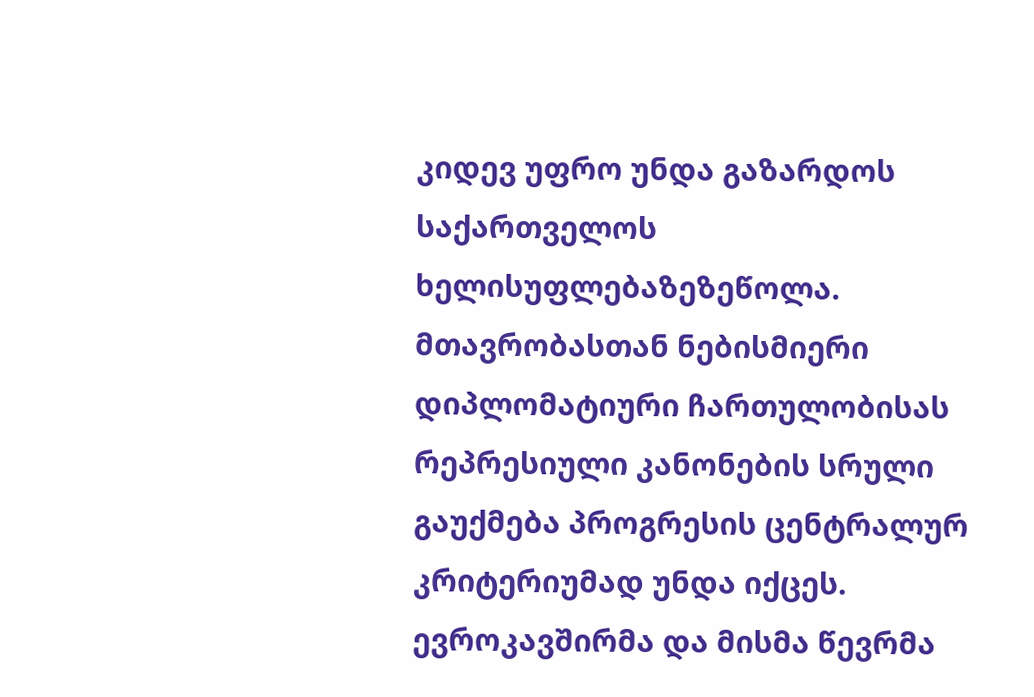კიდევ უფრო უნდა გაზარდოს საქართველოს ხელისუფლებაზეზეწოლა.
მთავრობასთან ნებისმიერი დიპლომატიური ჩართულობისას რეპრესიული კანონების სრული გაუქმება პროგრესის ცენტრალურ კრიტერიუმად უნდა იქცეს. ევროკავშირმა და მისმა წევრმა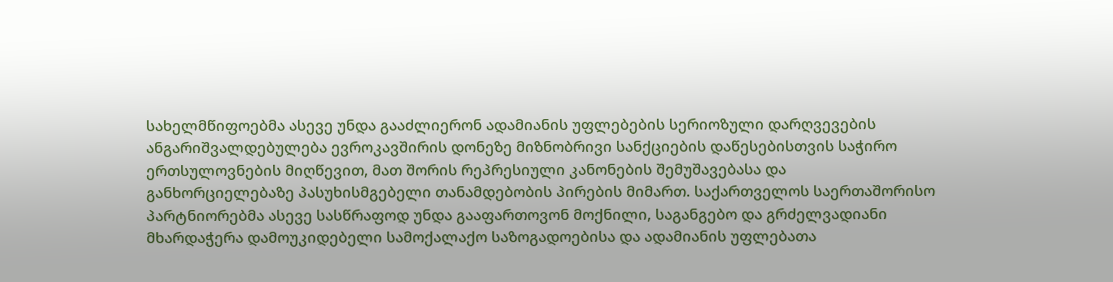სახელმწიფოებმა ასევე უნდა გააძლიერონ ადამიანის უფლებების სერიოზული დარღვევების ანგარიშვალდებულება ევროკავშირის დონეზე მიზნობრივი სანქციების დაწესებისთვის საჭირო ერთსულოვნების მიღწევით, მათ შორის რეპრესიული კანონების შემუშავებასა და განხორციელებაზე პასუხისმგებელი თანამდებობის პირების მიმართ. საქართველოს საერთაშორისო პარტნიორებმა ასევე სასწრაფოდ უნდა გააფართოვონ მოქნილი, საგანგებო და გრძელვადიანი მხარდაჭერა დამოუკიდებელი სამოქალაქო საზოგადოებისა და ადამიანის უფლებათა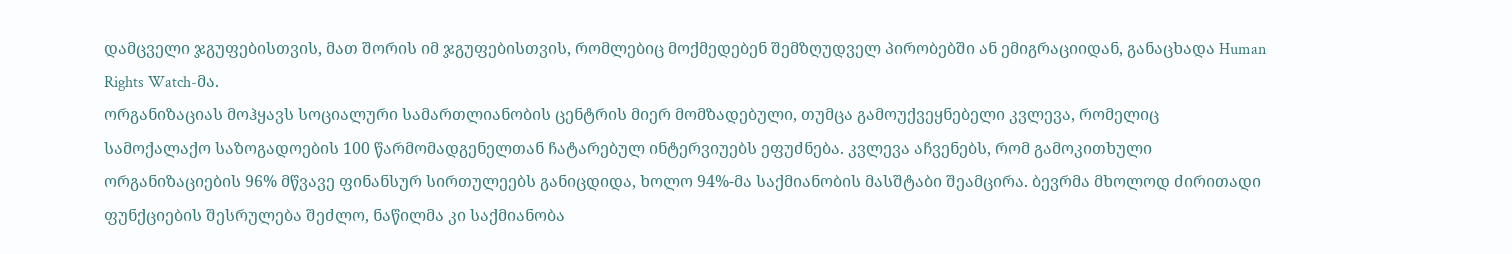დამცველი ჯგუფებისთვის, მათ შორის იმ ჯგუფებისთვის, რომლებიც მოქმედებენ შემზღუდველ პირობებში ან ემიგრაციიდან, განაცხადა Human Rights Watch-მა.
ორგანიზაციას მოჰყავს სოციალური სამართლიანობის ცენტრის მიერ მომზადებული, თუმცა გამოუქვეყნებელი კვლევა, რომელიც სამოქალაქო საზოგადოების 100 წარმომადგენელთან ჩატარებულ ინტერვიუებს ეფუძნება. კვლევა აჩვენებს, რომ გამოკითხული ორგანიზაციების 96% მწვავე ფინანსურ სირთულეებს განიცდიდა, ხოლო 94%-მა საქმიანობის მასშტაბი შეამცირა. ბევრმა მხოლოდ ძირითადი ფუნქციების შესრულება შეძლო, ნაწილმა კი საქმიანობა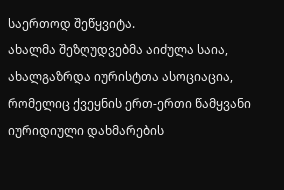საერთოდ შეწყვიტა.
ახალმა შეზღუდვებმა აიძულა საია, ახალგაზრდა იურისტთა ასოციაცია, რომელიც ქვეყნის ერთ-ერთი წამყვანი იურიდიული დახმარების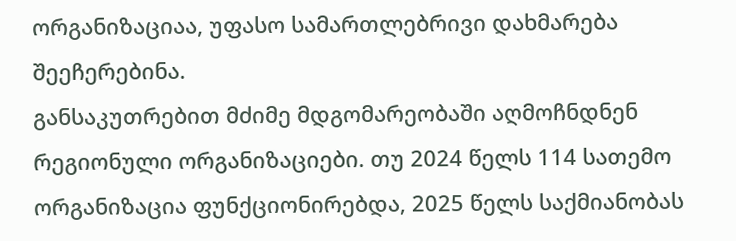ორგანიზაციაა, უფასო სამართლებრივი დახმარება შეეჩერებინა.
განსაკუთრებით მძიმე მდგომარეობაში აღმოჩნდნენ რეგიონული ორგანიზაციები. თუ 2024 წელს 114 სათემო ორგანიზაცია ფუნქციონირებდა, 2025 წელს საქმიანობას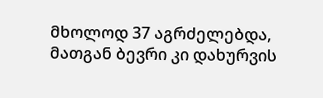მხოლოდ 37 აგრძელებდა, მათგან ბევრი კი დახურვის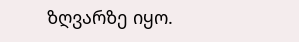ზღვარზე იყო.